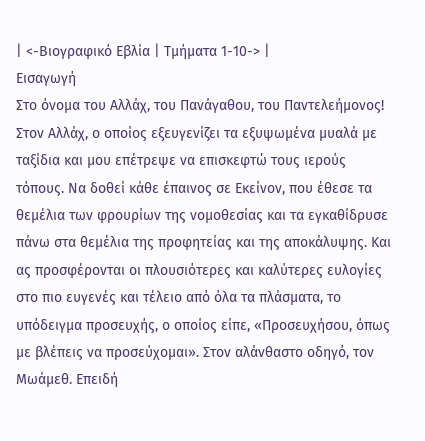| <-Βιογραφικό Εβλία | Τμήματα 1-10-> |
Εισαγωγή
Στο όνομα του Αλλάχ, του Πανάγαθου, του Παντελεήμονος!
Στον Αλλάχ, ο οποίος εξευγενίζει τα εξυψωμένα μυαλά με ταξίδια και μου επέτρεψε να επισκεφτώ τους ιερούς τόπους. Να δοθεί κάθε έπαινος σε Εκείνον, που έθεσε τα θεμέλια των φρουρίων της νομοθεσίας και τα εγκαθίδρυσε πάνω στα θεμέλια της προφητείας και της αποκάλυψης. Και ας προσφέρονται οι πλουσιότερες και καλύτερες ευλογίες στο πιο ευγενές και τέλειο από όλα τα πλάσματα, το υπόδειγμα προσευχής, ο οποίος είπε, «Προσευχήσου, όπως με βλέπεις να προσεύχομαι». Στον αλάνθαστο οδηγό, τον Μωάμεθ. Επειδή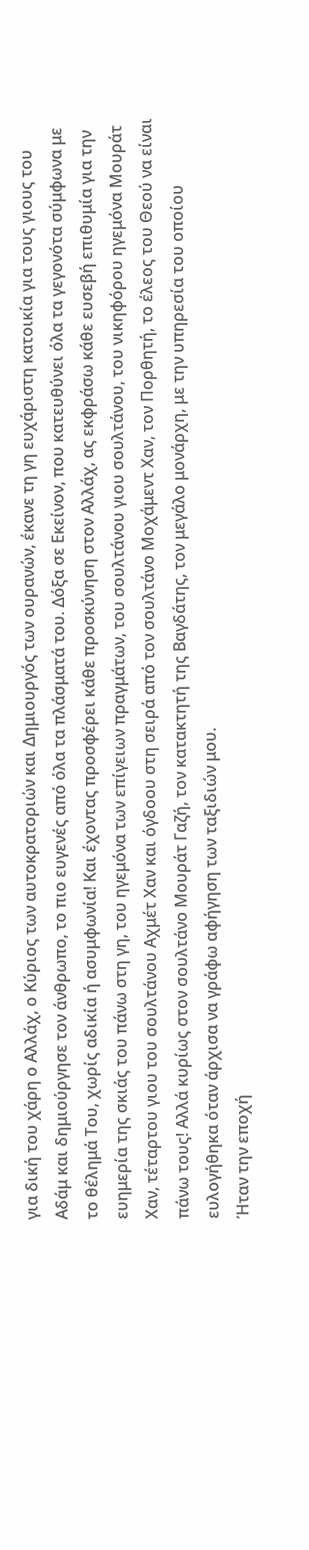για δική του χάρη ο Αλλάχ, ο Κύριος των αυτοκρατοριών και Δημιουργός των ουρανών, έκανε τη γη ευχάριστη κατοικία για τους γιους του Αδάμ και δημιούργησε τον άνθρωπο, το πιο ευγενές από όλα τα πλάσματά του. Δόξα σε Εκείνον, που κατευθύνει όλα τα γεγονότα σύμφωνα με το θέλημά Του, χωρίς αδικία ή ασυμφωνία! Και έχοντας προσφέρει κάθε προσκύνηση στον Αλλάχ, ας εκφράσω κάθε ευσεβή επιθυμία για την ευημερία της σκιάς του πάνω στη γη, του ηγεμόνα των επίγειων πραγμάτων, του σουλτάνου γιου σουλτάνου, του νικηφόρου ηγεμόνα Μουράτ Χαν, τέταρτου γιου του σουλτάνου Αχμέτ Χαν και όγδοου στη σειρά από τον σουλτάνο Μοχάμεντ Χαν, τον Πορθητή, το έλεος του Θεού να είναι πάνω τους! Αλλά κυρίως στον σουλτάνο Μουράτ Γαζή, τον κατακτητή της Βαγδάτης, τον μεγάλο μονάρχη, με την υπηρεσία του οποίου ευλογήθηκα όταν άρχισα να γράφω αφήγηση των ταξιδιών μου.
Ήταν την εποχή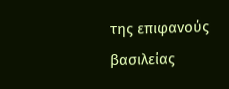της επιφανούς βασιλείας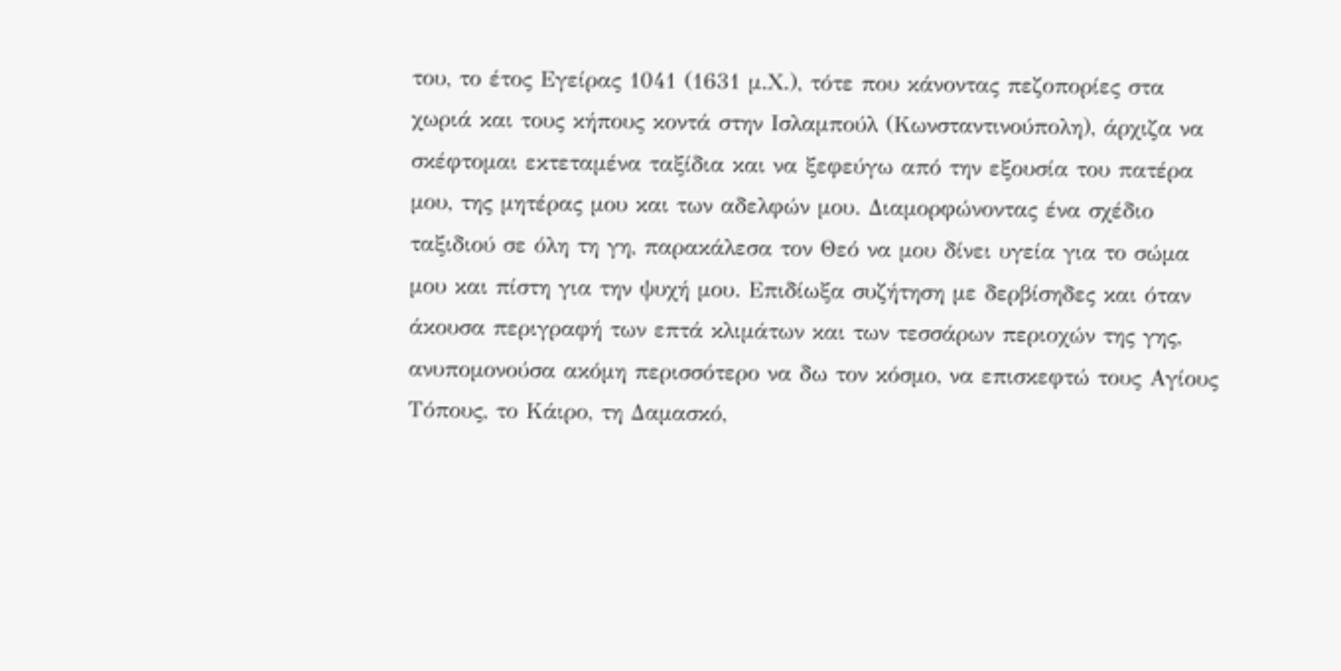του, το έτος Εγείρας 1041 (1631 μ.Χ.), τότε που κάνοντας πεζοπορίες στα χωριά και τους κήπους κοντά στην Ισλαμπούλ (Κωνσταντινούπολη), άρχιζα να σκέφτομαι εκτεταμένα ταξίδια και να ξεφεύγω από την εξουσία του πατέρα μου, της μητέρας μου και των αδελφών μου. Διαμορφώνοντας ένα σχέδιο ταξιδιού σε όλη τη γη, παρακάλεσα τον Θεό να μου δίνει υγεία για το σώμα μου και πίστη για την ψυχή μου. Επιδίωξα συζήτηση με δερβίσηδες και όταν άκουσα περιγραφή των επτά κλιμάτων και των τεσσάρων περιοχών της γης, ανυπομονούσα ακόμη περισσότερο να δω τον κόσμο, να επισκεφτώ τους Αγίους Τόπους, το Κάιρο, τη Δαμασκό,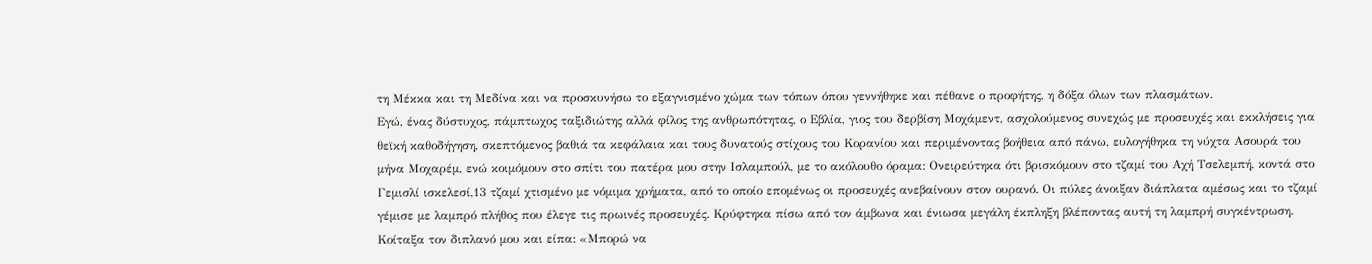τη Μέκκα και τη Μεδίνα και να προσκυνήσω το εξαγνισμένο χώμα των τόπων όπου γεννήθηκε και πέθανε ο προφήτης, η δόξα όλων των πλασμάτων.
Εγώ, ένας δύστυχος, πάμπτωχος ταξιδιώτης αλλά φίλος της ανθρωπότητας, ο Εβλία, γιος του δερβίση Μοχάμεντ, ασχολούμενος συνεχώς με προσευχές και εκκλήσεις για θεϊκή καθοδήγηση, σκεπτόμενος βαθιά τα κεφάλαια και τους δυνατούς στίχους του Κορανίου και περιμένοντας βοήθεια από πάνω, ευλογήθηκα τη νύχτα Ασουρά του μήνα Μοχαρέμ, ενώ κοιμόμουν στο σπίτι του πατέρα μου στην Ισλαμπούλ, με το ακόλουθο όραμα: Ονειρεύτηκα ότι βρισκόμουν στο τζαμί του Αχή Τσελεμπή, κοντά στο Γεμισλί ισκελεσί,13 τζαμί χτισμένο με νόμιμα χρήματα, από το οποίο επομένως οι προσευχές ανεβαίνουν στον ουρανό. Οι πύλες άνοιξαν διάπλατα αμέσως και το τζαμί γέμισε με λαμπρό πλήθος που έλεγε τις πρωινές προσευχές. Κρύφτηκα πίσω από τον άμβωνα και ένιωσα μεγάλη έκπληξη βλέποντας αυτή τη λαμπρή συγκέντρωση. Κοίταξα τον διπλανό μου και είπα: «Μπορώ να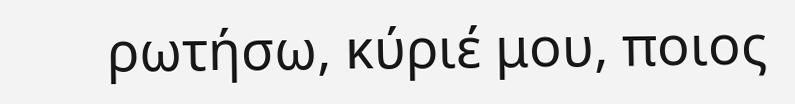ρωτήσω, κύριέ μου, ποιος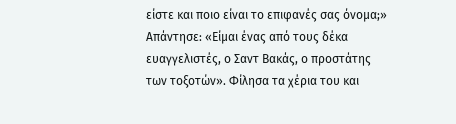είστε και ποιο είναι το επιφανές σας όνομα;» Απάντησε: «Είμαι ένας από τους δέκα ευαγγελιστές, ο Σαντ Βακάς, ο προστάτης των τοξοτών». Φίλησα τα χέρια του και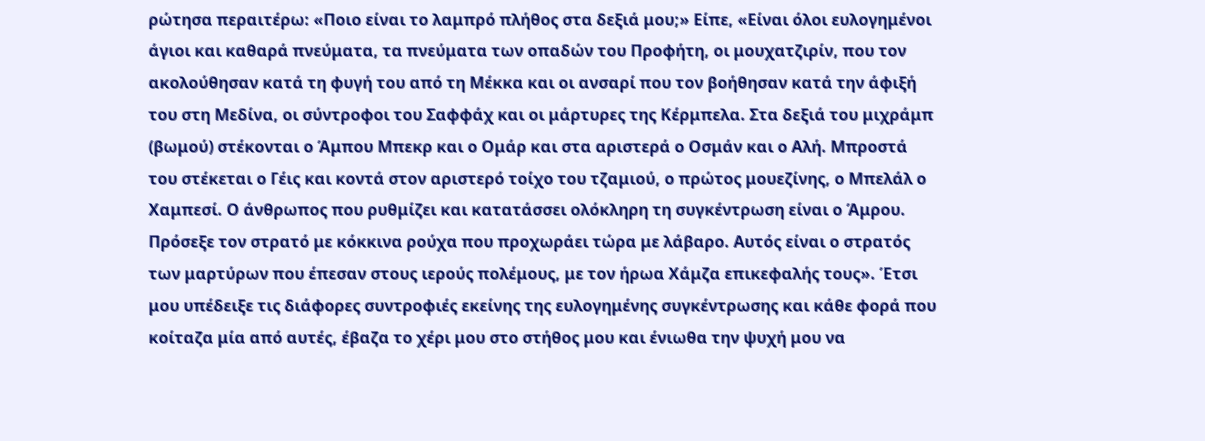ρώτησα περαιτέρω: «Ποιο είναι το λαμπρό πλήθος στα δεξιά μου;» Είπε, «Είναι όλοι ευλογημένοι άγιοι και καθαρά πνεύματα, τα πνεύματα των οπαδών του Προφήτη, οι μουχατζιρίν, που τον ακολούθησαν κατά τη φυγή του από τη Μέκκα και οι ανσαρί που τον βοήθησαν κατά την άφιξή του στη Μεδίνα, οι σύντροφοι του Σαφφάχ και οι μάρτυρες της Κέρμπελα. Στα δεξιά του μιχράμπ (βωμού) στέκονται ο Άμπου Μπεκρ και ο Ομάρ και στα αριστερά ο Οσμάν και ο Αλή. Μπροστά του στέκεται ο Γέις και κοντά στον αριστερό τοίχο του τζαμιού, ο πρώτος μουεζίνης, ο Μπελάλ ο Χαμπεσί. Ο άνθρωπος που ρυθμίζει και κατατάσσει ολόκληρη τη συγκέντρωση είναι ο Άμρου. Πρόσεξε τον στρατό με κόκκινα ρούχα που προχωράει τώρα με λάβαρο. Αυτός είναι ο στρατός των μαρτύρων που έπεσαν στους ιερούς πολέμους, με τον ήρωα Χάμζα επικεφαλής τους». Έτσι μου υπέδειξε τις διάφορες συντροφιές εκείνης της ευλογημένης συγκέντρωσης και κάθε φορά που κοίταζα μία από αυτές, έβαζα το χέρι μου στο στήθος μου και ένιωθα την ψυχή μου να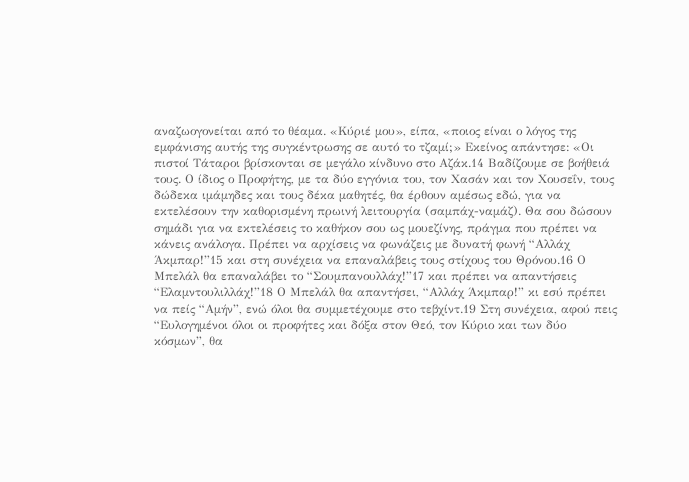αναζωογονείται από το θέαμα. «Κύριέ μου», είπα, «ποιος είναι ο λόγος της εμφάνισης αυτής της συγκέντρωσης σε αυτό το τζαμί;» Εκείνος απάντησε: «Οι πιστοί Τάταροι βρίσκονται σε μεγάλο κίνδυνο στο Αζάκ.14 Βαδίζουμε σε βοήθειά τους. Ο ίδιος ο Προφήτης, με τα δύο εγγόνια του, τον Χασάν και τον Χουσεΐν, τους δώδεκα ιμάμηδες και τους δέκα μαθητές, θα έρθουν αμέσως εδώ, για να εκτελέσουν την καθορισμένη πρωινή λειτουργία (σαμπάχ-ναμάζ). Θα σου δώσουν σημάδι για να εκτελέσεις το καθήκον σου ως μουεζίνης, πράγμα που πρέπει να κάνεις ανάλογα. Πρέπει να αρχίσεις να φωνάζεις με δυνατή φωνή “Αλλάχ Άκμπαρ!”15 και στη συνέχεια να επαναλάβεις τους στίχους του Θρόνου.16 Ο Μπελάλ θα επαναλάβει το “Σουμπανουλλάχ!”17 και πρέπει να απαντήσεις “Ελαμντουλιλλάχ!”18 Ο Μπελάλ θα απαντήσει, “Αλλάχ Άκμπαρ!” κι εσύ πρέπει να πείς “Αμήν”, ενώ όλοι θα συμμετέχουμε στο τεβχίντ.19 Στη συνέχεια, αφού πεις “Ευλογημένοι όλοι οι προφήτες και δόξα στον Θεό, τον Κύριο και των δύο κόσμων”, θα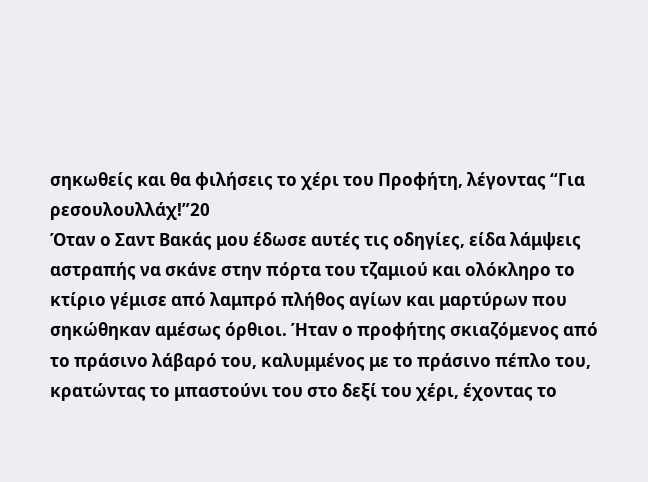σηκωθείς και θα φιλήσεις το χέρι του Προφήτη, λέγοντας “Για ρεσουλουλλάχ!”20
Όταν ο Σαντ Βακάς μου έδωσε αυτές τις οδηγίες, είδα λάμψεις αστραπής να σκάνε στην πόρτα του τζαμιού και ολόκληρο το κτίριο γέμισε από λαμπρό πλήθος αγίων και μαρτύρων που σηκώθηκαν αμέσως όρθιοι. Ήταν ο προφήτης σκιαζόμενος από το πράσινο λάβαρό του, καλυμμένος με το πράσινο πέπλο του, κρατώντας το μπαστούνι του στο δεξί του χέρι, έχοντας το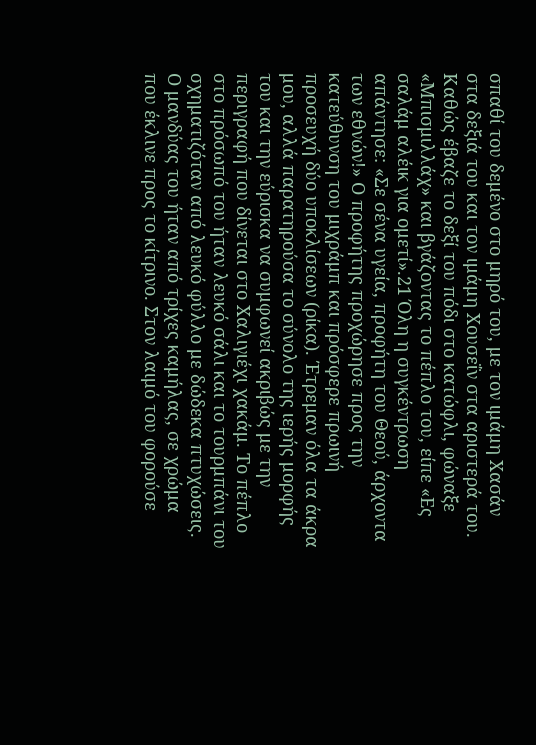σπαθί του δεμένο στο μηρό του, με τον ιμάμη Χασάν στα δεξιά του και τον ιμάμη Χουσεΐν στα αριστερά του. Καθώς έβαζε το δεξί του πόδι στο κατώφλι, φώναξε «Μπισμιλλάχ» και βγάζοντας το πέπλο του, είπε «Ες σαλάμ αλέικ για ομετί».21 Όλη η συγκέντρωση απάντησε: «Σε σένα υγεία, προφήτη του Θεού, άρχοντα των εθνών!» Ο προφήτης προχώρησε προς την κατεύθυνση του μιχράμπ και πρόσφερε πρωινή προσευχή δύο υποκλίσεων (ρίκα). Έτρεμαν όλα τα άκρα μου, αλλά παρατηρούσα το σύνολο της ιερής μορφής του και την εύρισκα να συμφωνεί ακριβώς με την περιγραφή που δίνεται στο Χαλιγιέχι χακάμ. Το πέπλο στο πρόσωπό του ήταν λευκό σάλι και το τουρμπάνι του σχηματιζόταν από λευκό φύλλο με δώδεκα πτυχώσεις. Ο μανδύας του ήταν από τρίχες καμήλας, σε χρώμα που έκλινε προς το κίτρινο. Στον λαιμό του φορούσε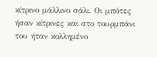κίτρινο μάλλινο σάλι. Οι μπότες ήσαν κίτρινες και στο τουρμπάνι του ήταν κολλημένο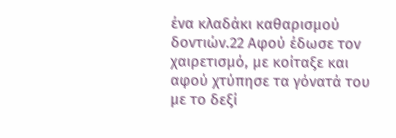ένα κλαδάκι καθαρισμού δοντιών.22 Αφού έδωσε τον χαιρετισμό, με κοίταξε και αφού χτύπησε τα γόνατά του με το δεξί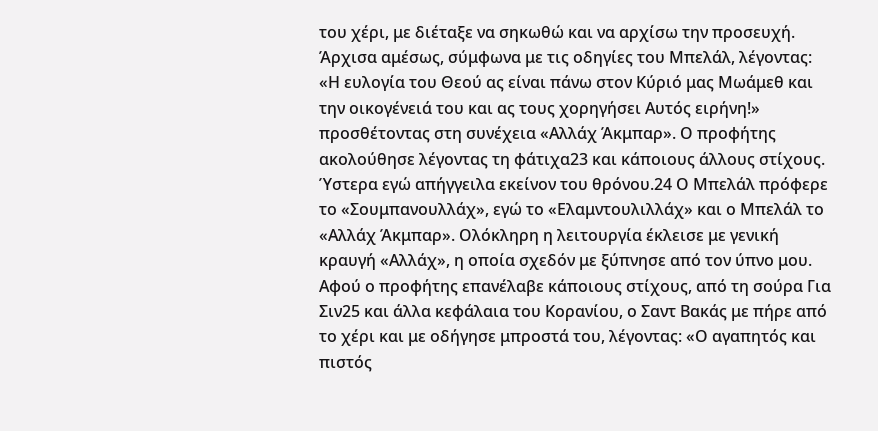του χέρι, με διέταξε να σηκωθώ και να αρχίσω την προσευχή. Άρχισα αμέσως, σύμφωνα με τις οδηγίες του Μπελάλ, λέγοντας: «Η ευλογία του Θεού ας είναι πάνω στον Κύριό μας Μωάμεθ και την οικογένειά του και ας τους χορηγήσει Αυτός ειρήνη!» προσθέτοντας στη συνέχεια «Αλλάχ Άκμπαρ». Ο προφήτης ακολούθησε λέγοντας τη φάτιχα23 και κάποιους άλλους στίχους. Ύστερα εγώ απήγγειλα εκείνον του θρόνου.24 Ο Μπελάλ πρόφερε το «Σουμπανουλλάχ», εγώ το «Ελαμντουλιλλάχ» και ο Μπελάλ το «Αλλάχ Άκμπαρ». Ολόκληρη η λειτουργία έκλεισε με γενική κραυγή «Αλλάχ», η οποία σχεδόν με ξύπνησε από τον ύπνο μου. Αφού ο προφήτης επανέλαβε κάποιους στίχους, από τη σούρα Για Σιν25 και άλλα κεφάλαια του Κορανίου, ο Σαντ Βακάς με πήρε από το χέρι και με οδήγησε μπροστά του, λέγοντας: «Ο αγαπητός και πιστός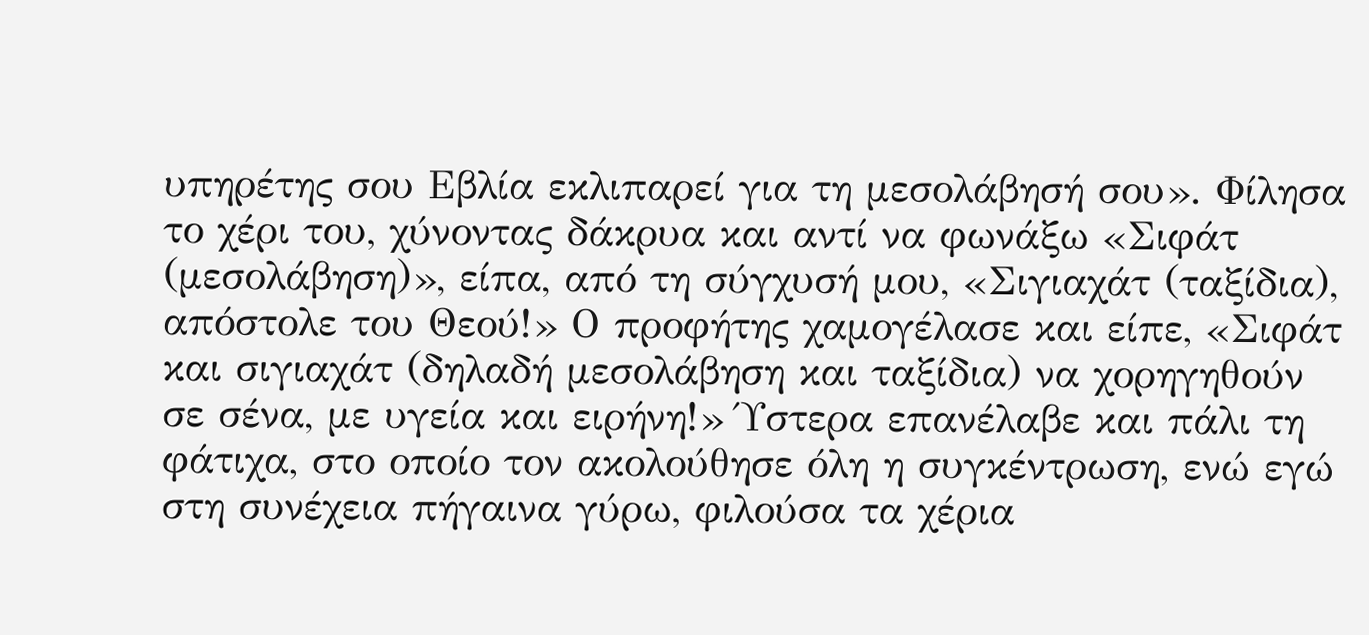υπηρέτης σου Εβλία εκλιπαρεί για τη μεσολάβησή σου». Φίλησα το χέρι του, χύνοντας δάκρυα και αντί να φωνάξω «Σιφάτ (μεσολάβηση)», είπα, από τη σύγχυσή μου, «Σιγιαχάτ (ταξίδια), απόστολε του Θεού!» Ο προφήτης χαμογέλασε και είπε, «Σιφάτ και σιγιαχάτ (δηλαδή μεσολάβηση και ταξίδια) να χορηγηθούν σε σένα, με υγεία και ειρήνη!» Ύστερα επανέλαβε και πάλι τη φάτιχα, στο οποίο τον ακολούθησε όλη η συγκέντρωση, ενώ εγώ στη συνέχεια πήγαινα γύρω, φιλούσα τα χέρια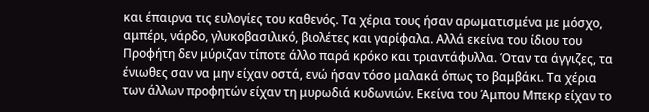και έπαιρνα τις ευλογίες του καθενός. Τα χέρια τους ήσαν αρωματισμένα με μόσχο, αμπέρι, νάρδο, γλυκοβασιλικό, βιολέτες και γαρίφαλα. Αλλά εκείνα του ίδιου του Προφήτη δεν μύριζαν τίποτε άλλο παρά κρόκο και τριαντάφυλλα. Όταν τα άγγιζες, τα ένιωθες σαν να μην είχαν οστά, ενώ ήσαν τόσο μαλακά όπως το βαμβάκι. Τα χέρια των άλλων προφητών είχαν τη μυρωδιά κυδωνιών. Εκείνα του Άμπου Μπεκρ είχαν το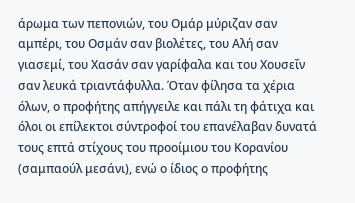άρωμα των πεπονιών, του Ομάρ μύριζαν σαν αμπέρι, του Οσμάν σαν βιολέτες, του Αλή σαν γιασεμί, του Χασάν σαν γαρίφαλα και του Χουσεΐν σαν λευκά τριαντάφυλλα. Όταν φίλησα τα χέρια όλων, ο προφήτης απήγγειλε και πάλι τη φάτιχα και όλοι οι επίλεκτοι σύντροφοί του επανέλαβαν δυνατά τους επτά στίχους του προοίμιου του Κορανίου (σαμπαούλ μεσάνι), ενώ ο ίδιος ο προφήτης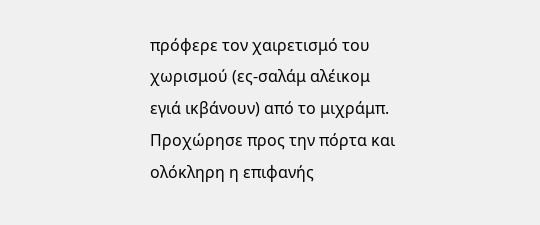πρόφερε τον χαιρετισμό του χωρισμού (ες-σαλάμ αλέικομ εγιά ικβάνουν) από το μιχράμπ. Προχώρησε προς την πόρτα και ολόκληρη η επιφανής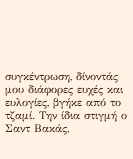συγκέντρωση, δίνοντάς μου διάφορες ευχές και ευλογίες, βγήκε από το τζαμί. Την ίδια στιγμή ο Σαντ Βακάς,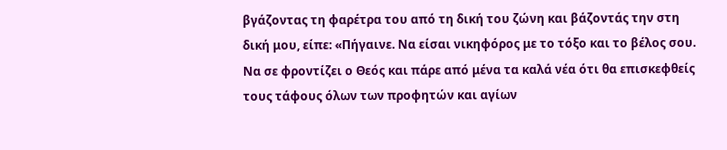βγάζοντας τη φαρέτρα του από τη δική του ζώνη και βάζοντάς την στη δική μου, είπε: «Πήγαινε. Να είσαι νικηφόρος με το τόξο και το βέλος σου. Να σε φροντίζει ο Θεός και πάρε από μένα τα καλά νέα ότι θα επισκεφθείς τους τάφους όλων των προφητών και αγίων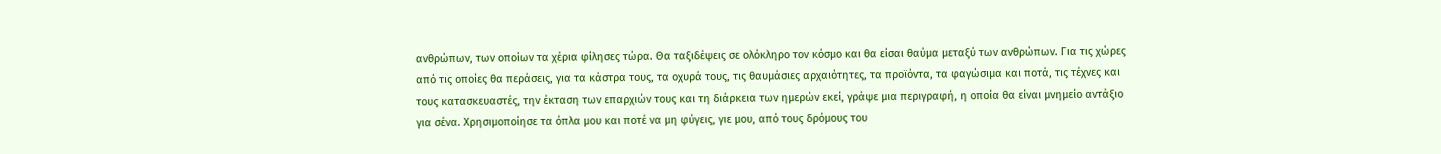ανθρώπων, των οποίων τα χέρια φίλησες τώρα. Θα ταξιδέψεις σε ολόκληρο τον κόσμο και θα είσαι θαύμα μεταξύ των ανθρώπων. Για τις χώρες από τις οποίες θα περάσεις, για τα κάστρα τους, τα οχυρά τους, τις θαυμάσιες αρχαιότητες, τα προϊόντα, τα φαγώσιμα και ποτά, τις τέχνες και τους κατασκευαστές, την έκταση των επαρχιών τους και τη διάρκεια των ημερών εκεί, γράψε μια περιγραφή, η οποία θα είναι μνημείο αντάξιο για σένα. Χρησιμοποίησε τα όπλα μου και ποτέ να μη φύγεις, γιε μου, από τους δρόμους του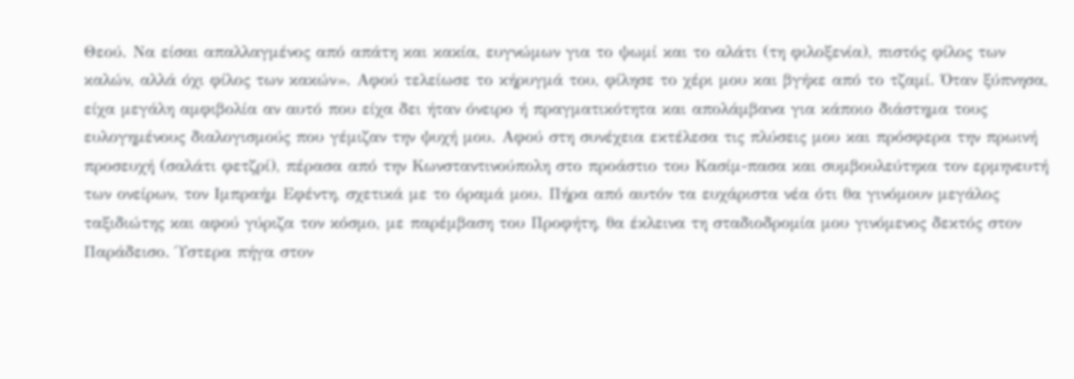Θεού. Να είσαι απαλλαγμένος από απάτη και κακία, ευγνώμων για το ψωμί και το αλάτι (τη φιλοξενία), πιστός φίλος των καλών, αλλά όχι φίλος των κακών». Αφού τελείωσε το κήρυγμά του, φίλησε το χέρι μου και βγήκε από το τζαμί. Όταν ξύπνησα, είχα μεγάλη αμφιβολία αν αυτό που είχα δει ήταν όνειρο ή πραγματικότητα και απολάμβανα για κάποιο διάστημα τους ευλογημένους διαλογισμούς που γέμιζαν την ψυχή μου. Αφού στη συνέχεια εκτέλεσα τις πλύσεις μου και πρόσφερα την πρωινή προσευχή (σαλάτι φετζρί), πέρασα από την Κωνσταντινούπολη στο προάστιο του Κασίμ-πασα και συμβουλεύτηκα τον ερμηνευτή των ονείρων, τον Ιμπραήμ Εφέντη, σχετικά με το όραμά μου. Πήρα από αυτόν τα ευχάριστα νέα ότι θα γινόμουν μεγάλος ταξιδιώτης και αφού γύριζα τον κόσμο, με παρέμβαση του Προφήτη, θα έκλεινα τη σταδιοδρομία μου γινόμενος δεκτός στον Παράδεισο. Ύστερα πήγα στον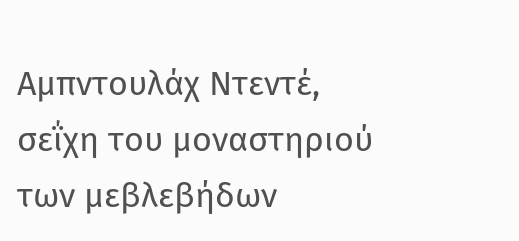Αμπντουλάχ Ντεντέ, σεΐχη του μοναστηριού των μεβλεβήδων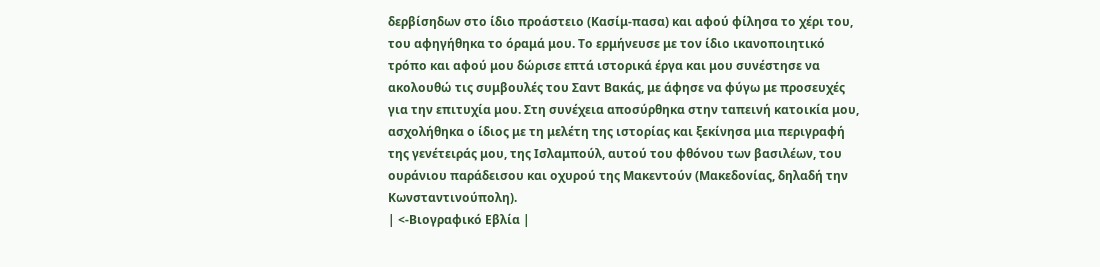δερβίσηδων στο ίδιο προάστειο (Κασίμ-πασα) και αφού φίλησα το χέρι του, του αφηγήθηκα το όραμά μου. Το ερμήνευσε με τον ίδιο ικανοποιητικό τρόπο και αφού μου δώρισε επτά ιστορικά έργα και μου συνέστησε να ακολουθώ τις συμβουλές του Σαντ Βακάς, με άφησε να φύγω με προσευχές για την επιτυχία μου. Στη συνέχεια αποσύρθηκα στην ταπεινή κατοικία μου, ασχολήθηκα ο ίδιος με τη μελέτη της ιστορίας και ξεκίνησα μια περιγραφή της γενέτειράς μου, της Ισλαμπούλ, αυτού του φθόνου των βασιλέων, του ουράνιου παράδεισου και οχυρού της Μακεντούν (Μακεδονίας, δηλαδή την Κωνσταντινούπολη).
| <-Βιογραφικό Εβλία |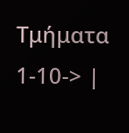Τμήματα 1-10-> |